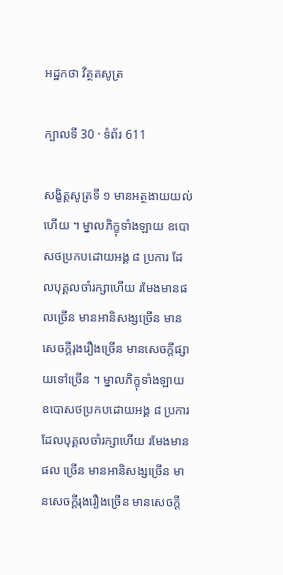អដ្ឋកថា វិត្ថតសូត្រ

ក្បាលទី 30 · ទំព័រ 611

សង្ខិត្តសូត្រទី ១ មានអត្ថងាយយល់ហើយ ។ ម្នាលភិក្ខុទាំងឡាយ ឧបោសថប្រកបដោយអង្គ ៨ ប្រការ ដែលបុគ្គលចាំរក្សាហើយ រមែងមានផលច្រើន មានអានិសង្សច្រើន មាន សេចក្តីរុងរឿងច្រើន មានសេចក្តីផ្សាយទៅច្រើន ។ ម្នាលភិក្ខុទាំងឡាយ ឧបោសថប្រកបដោយអង្គ ៨ ប្រការ ដែលបុគ្គលចាំរក្សាហើយ រមែងមានផល ច្រើន មានអានិសង្សច្រើន មានសេចក្តីរុងរឿងច្រើន មានសេចក្តី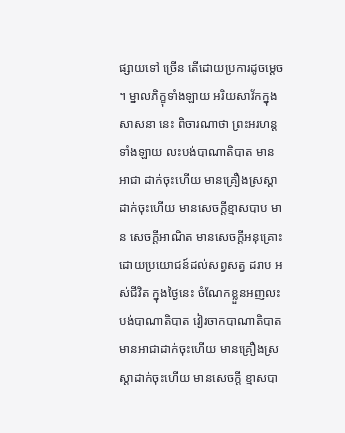ផ្សាយទៅ ច្រើន តើដោយប្រការដូចម្តេច ។ ម្នាលភិក្ខុទាំងឡាយ អរិយសាវ័កក្នុងសាសនា នេះ ពិចារណាថា ព្រះអរហន្តទាំងឡាយ លះបង់បាណាតិបាត មានអាជា ដាក់ចុះហើយ មានគ្រឿងស្រស្តាដាក់ចុះហើយ មានសេចក្តីខ្មាសបាប មាន សេចក្តីអាណិត មានសេចក្តីអនុគ្រោះដោយប្រយោជន៍ដល់សព្វសត្វ ដរាប អស់ជីវិត ក្នុងថ្ងៃនេះ ចំណែកខ្លួនអញលះបង់បាណាតិបាត វៀរចាកបាណាតិបាត មានអាជាដាក់ចុះហើយ មានគ្រឿងស្រស្តាដាក់ចុះហើយ មានសេចក្តី ខ្មាសបា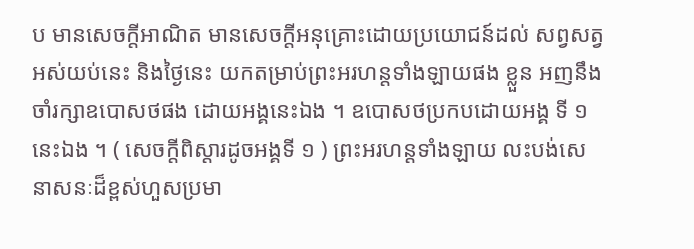ប មានសេចក្តីអាណិត មានសេចក្តីអនុគ្រោះដោយប្រយោជន៍ដល់ សព្វសត្វ អស់យប់នេះ និងថ្ងៃនេះ យកតម្រាប់ព្រះអរហន្តទាំងឡាយផង ខ្លួន អញនឹងចាំរក្សាឧបោសថផង ដោយអង្គនេះឯង ។ ឧបោសថប្រកបដោយអង្គ ទី ១ នេះឯង ។ ( សេចក្តីពិស្តារដូចអង្គទី ១ ) ព្រះអរហន្តទាំងឡាយ លះបង់សេនាសនៈដ៏ខ្ពស់ហួសប្រមា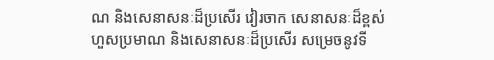ណ និងសេនាសនៈដ៏ប្រសើរ វៀរចាក សេនាសនៈដ៏ខ្ពស់ហួសប្រមាណ និងសេនាសនៈដ៏ប្រសើរ សម្រេចនូវទី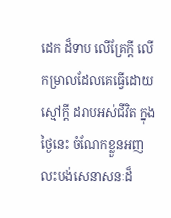ដេក ដ៏ទាប លើគ្រែក្តី លើកម្រាលដែលគេធ្វើដោយស្មៅក្តី ដរាបអស់ជីវិត ក្នុង ថ្ងៃនេះ ចំណែកខ្លួនអញ លះបង់សេនាសនៈដ៏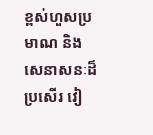ខ្ពស់ហួសប្រមាណ និងសេនាសនៈដ៏ប្រសើរ វៀ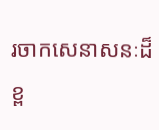រចាកសេនាសនៈដ៏ខ្ព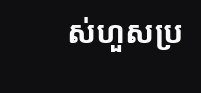ស់ហួសប្រ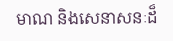មាណ និងសេនាសនៈដ៏